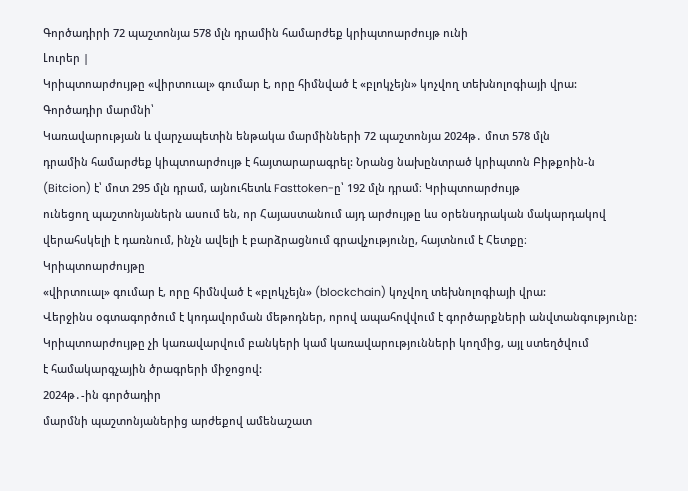Գործադիրի 72 պաշտոնյա 578 մլն դրամին համարժեք կրիպտոարժույթ ունի
Լուրեր |
Կրիպտոարժույթը «վիրտուալ» գումար է, որը հիմնված է «բլոկչեյն» կոչվող տեխնոլոգիայի վրա:
Գործադիր մարմնի՝
Կառավարության և վարչապետին ենթակա մարմինների 72 պաշտոնյա 2024թ․ մոտ 578 մլն
դրամին համարժեք կիպտոարժույթ է հայտարարագրել: Նրանց նախընտրած կրիպտոն Բիթքոին-ն
(Bitcion) է՝ մոտ 295 մլն դրամ, այնուհետև Fasttoken-ը՝ 192 մլն դրամ։ Կրիպտոարժույթ
ունեցող պաշտոնյաներն ասում են, որ Հայաստանում այդ արժույթը ևս օրենսդրական մակարդակով
վերահսկելի է դառնում, ինչն ավելի է բարձրացնում գրավչությունը, հայտնում է Հետքը։
Կրիպտոարժույթը
«վիրտուալ» գումար է, որը հիմնված է «բլոկչեյն» (blockchain) կոչվող տեխնոլոգիայի վրա:
Վերջինս օգտագործում է կոդավորման մեթոդներ, որով ապահովվում է գործարքների անվտանգությունը:
Կրիպտոարժույթը չի կառավարվում բանկերի կամ կառավարությունների կողմից, այլ ստեղծվում
է համակարգչային ծրագրերի միջոցով:
2024թ․-ին գործադիր
մարմնի պաշտոնյաներից արժեքով ամենաշատ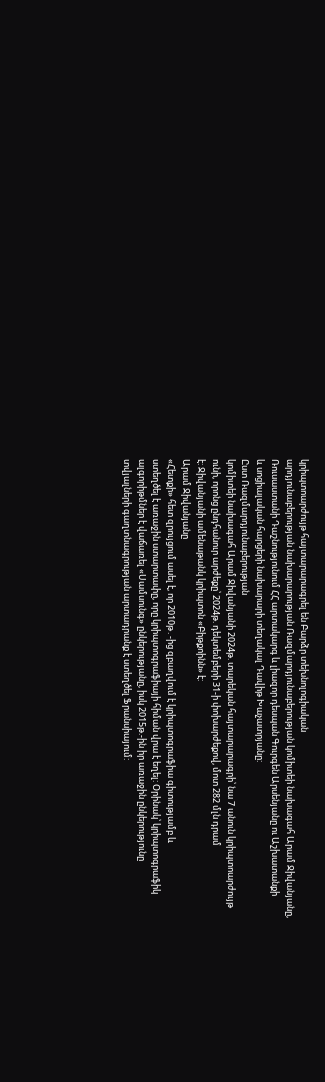կրիպտոարժույթ հայտարարագրել են Բարձր տեխնոլոգիական
արդյունաբերության նախարարության Ռազմարդյունաբերության կոմիտեի նախագահ Արամ Ջիվանյանը,
Ռուսաստանի Դաշնությունում ՀՀ արտակարգ և լիազոր դեսպան Գուրգեն Արսենյանը ու Աշխատանքի
և սոցիալական հարցերի նախարարի տեղակալ Դավիթ Խաչատրյանը:
Ըստ Ռազմարդյունաբերության
կոմիտեի նախագահ Արամ Ջիվանյանի 2024թ. տարեկան հայտարարագրի՝ նա 7 անուն կրիպտոարժույթ
ունի, որոնց ընդհանուր արժեքը՝ 2024թ. դեկտեմբերի 31-ի փոխարժեքով, մոտ 282 մլն դրամ
է: Ջիվանյանի ամենաթանկ կրիպտոն «Բիթքոինն» է:
Արամ Ջիվանյանը
«Հետքի» հետ զրույցում ասել է, որ 2010թ․-ից զբաղվում է կրիպտոգրաֆիա գիտությամբ և
ստեղծել է առաջին ստարտափը, որը կրիպտոգրաֆիայի հիման վրա է եղել: Օրինակ՝ կրիպտոգրաֆիկ
ալգորիթմներ է վաճառել «Սամսունգ» ընկերությանը, իսկ 2015թ.-ին իր առաջին ընկերությունը
տվյալների գաղտնագրության արտադրանք է ստեղծել Ֆրանսիայում: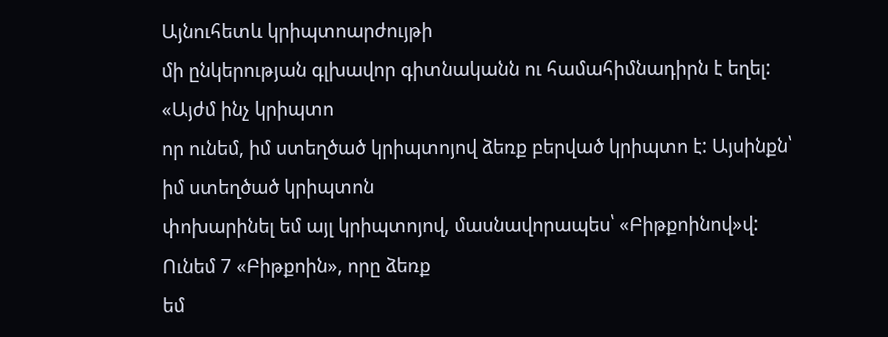Այնուհետև կրիպտոարժույթի
մի ընկերության գլխավոր գիտնականն ու համահիմնադիրն է եղել:
«Այժմ ինչ կրիպտո
որ ունեմ, իմ ստեղծած կրիպտոյով ձեռք բերված կրիպտո է: Այսինքն՝ իմ ստեղծած կրիպտոն
փոխարինել եմ այլ կրիպտոյով, մասնավորապես՝ «Բիթքոինով»վ: Ունեմ 7 «Բիթքոին», որը ձեռք
եմ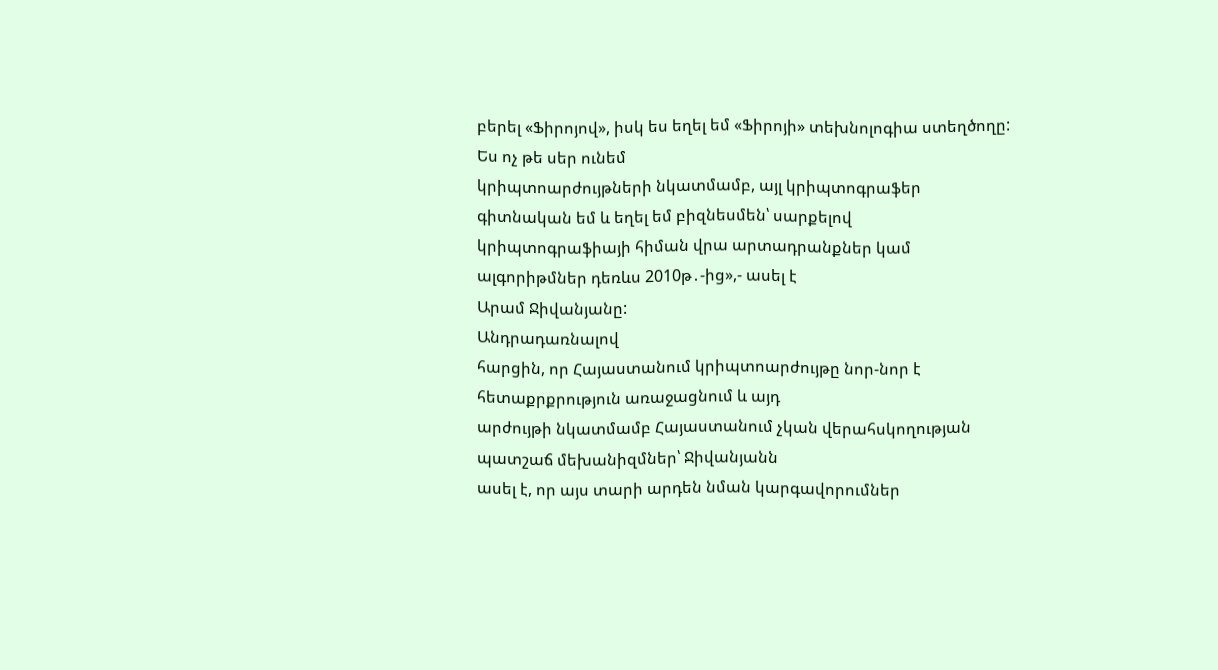բերել «Ֆիրոյով», իսկ ես եղել եմ «Ֆիրոյի» տեխնոլոգիա ստեղծողը: Ես ոչ թե սեր ունեմ
կրիպտոարժույթների նկատմամբ, այլ կրիպտոգրաֆեր գիտնական եմ և եղել եմ բիզնեսմեն՝ սարքելով
կրիպտոգրաֆիայի հիման վրա արտադրանքներ կամ ալգորիթմներ դեռևս 2010թ․-ից»,- ասել է
Արամ Ջիվանյանը:
Անդրադառնալով
հարցին, որ Հայաստանում կրիպտոարժույթը նոր-նոր է հետաքրքրություն առաջացնում և այդ
արժույթի նկատմամբ Հայաստանում չկան վերահսկողության պատշաճ մեխանիզմներ՝ Ջիվանյանն
ասել է, որ այս տարի արդեն նման կարգավորումներ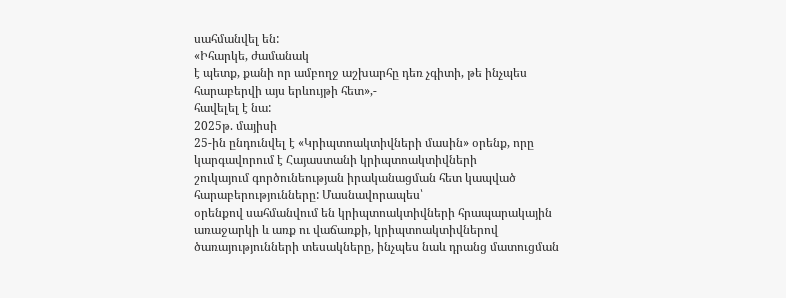սահմանվել են:
«Իհարկե, ժամանակ
է պետք, քանի որ ամբողջ աշխարհը դեռ չգիտի, թե ինչպես հարաբերվի այս երևույթի հետ»,-
հավելել է նա:
2025թ. մայիսի
25-ին ընդունվել է «Կրիպտոակտիվների մասին» օրենք, որը կարգավորում է Հայաստանի կրիպտոակտիվների
շուկայում գործունեության իրականացման հետ կապված հարաբերությունները: Մասնավորապես՝
օրենքով սահմանվում են կրիպտոակտիվների հրապարակային առաջարկի և առք ու վաճառքի, կրիպտոակտիվներով
ծառայությունների տեսակները, ինչպես նաև դրանց մատուցման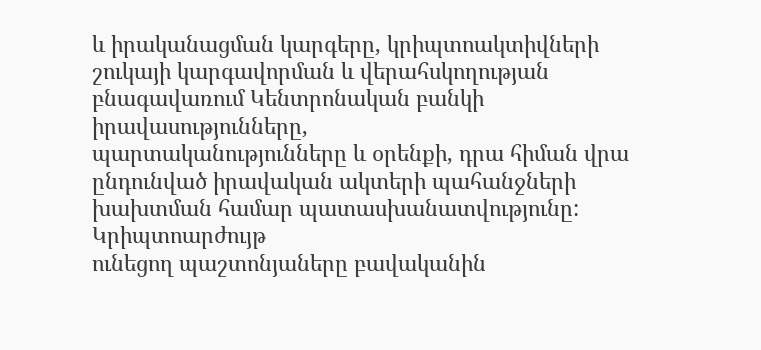և իրականացման կարգերը, կրիպտոակտիվների
շուկայի կարգավորման և վերահսկողության բնագավառում Կենտրոնական բանկի իրավասությունները,
պարտականությունները և օրենքի, դրա հիման վրա ընդունված իրավական ակտերի պահանջների
խախտման համար պատասխանատվությունը:
Կրիպտոարժույթ
ունեցող պաշտոնյաները բավականին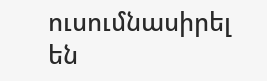ուսումնասիրել են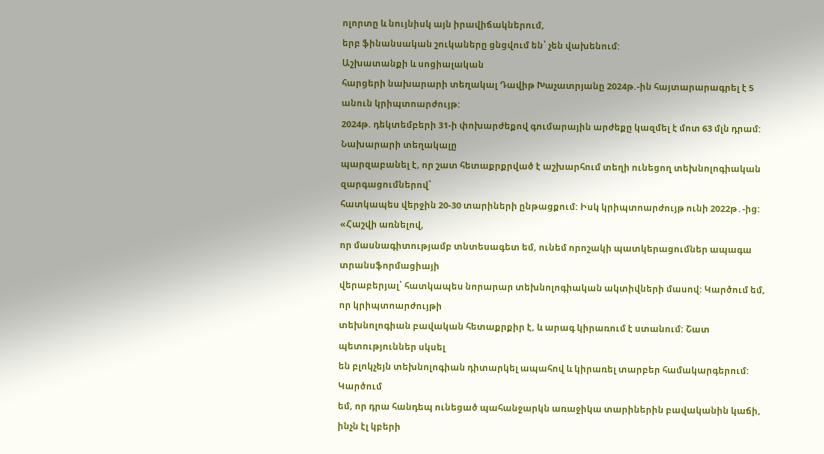ոլորտը և նույնիսկ այն իրավիճակներում,
երբ ֆինանսական շուկաները ցնցվում են՝ չեն վախենում:
Աշխատանքի և սոցիալական
հարցերի նախարարի տեղակալ Դավիթ Խաչատրյանը 2024թ.-ին հայտարարագրել է 5 անուն կրիպտոարժույթ:
2024թ. դեկտեմբերի 31-ի փոխարժեքով գումարային արժեքը կազմել է մոտ 63 մլն դրամ:
Նախարարի տեղակալը
պարզաբանել է, որ շատ հետաքրքրված է աշխարհում տեղի ունեցող տեխնոլոգիական զարգացումներով՝
հատկապես վերջին 20-30 տարիների ընթացքում: Իսկ կրիպտոարժույթ ունի 2022թ․-ից:
«Հաշվի առնելով,
որ մասնագիտությամբ տնտեսագետ եմ, ունեմ որոշակի պատկերացումներ ապագա տրանսֆորմացիայի
վերաբերյալ՝ հատկապես նորարար տեխնոլոգիական ակտիվների մասով: Կարծում եմ, որ կրիպտոարժույթի
տեխնոլոգիան բավական հետաքրքիր է, և արագ կիրառում է ստանում: Շատ պետություններ սկսել
են բլոկչեյն տեխնոլոգիան դիտարկել ապահով և կիրառել տարբեր համակարգերում: Կարծում
եմ, որ դրա հանդեպ ունեցած պահանջարկն առաջիկա տարիներին բավականին կաճի, ինչն էլ կբերի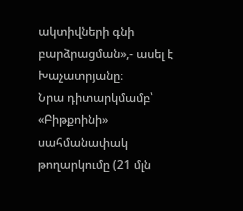ակտիվների գնի բարձրացման»,- ասել է Խաչատրյանը։
Նրա դիտարկմամբ՝
«Բիթքոինի» սահմանափակ թողարկումը (21 մլն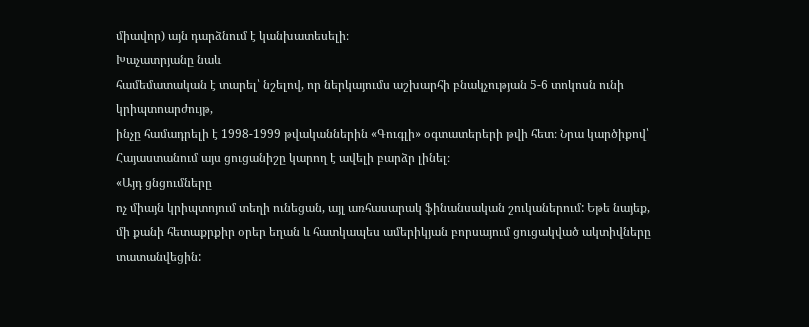միավոր) այն դարձնում է կանխատեսելի։
Խաչատրյանը նաև
համեմատական է տարել՝ նշելով, որ ներկայումս աշխարհի բնակչության 5-6 տոկոսն ունի կրիպտոարժույթ,
ինչը համադրելի է 1998-1999 թվականներին «Գուգլի» օգտատերերի թվի հետ։ Նրա կարծիքով՝
Հայաստանում այս ցուցանիշը կարող է ավելի բարձր լինել։
«Այդ ցնցումները
ոչ միայն կրիպտոյում տեղի ունեցան, այլ առհասարակ ֆինանսական շուկաներում: Եթե նայեք,
մի քանի հետաքրքիր օրեր եղան և հատկապես ամերիկյան բորսայում ցուցակված ակտիվները տատանվեցին: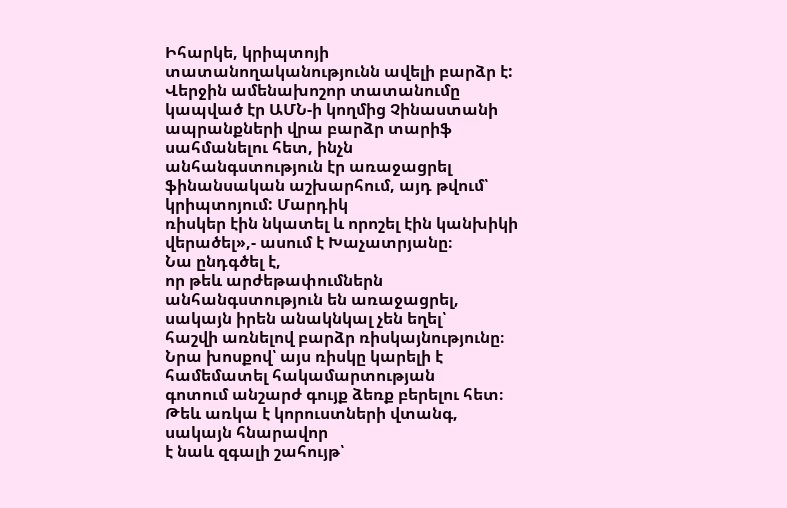Իհարկե, կրիպտոյի տատանողականությունն ավելի բարձր է: Վերջին ամենախոշոր տատանումը
կապված էր ԱՄՆ-ի կողմից Չինաստանի ապրանքների վրա բարձր տարիֆ սահմանելու հետ, ինչն
անհանգստություն էր առաջացրել ֆինանսական աշխարհում, այդ թվում՝ կրիպտոյում: Մարդիկ
ռիսկեր էին նկատել և որոշել էին կանխիկի վերածել»,- ասում է Խաչատրյանը։
Նա ընդգծել է,
որ թեև արժեթափումներն անհանգստություն են առաջացրել, սակայն իրեն անակնկալ չեն եղել՝
հաշվի առնելով բարձր ռիսկայնությունը։ Նրա խոսքով՝ այս ռիսկը կարելի է համեմատել հակամարտության
գոտում անշարժ գույք ձեռք բերելու հետ։ Թեև առկա է կորուստների վտանգ, սակայն հնարավոր
է նաև զգալի շահույթ՝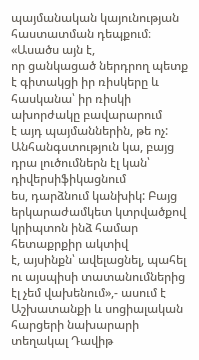պայմանական կայունության հաստատման դեպքում։
«Ասածս այն է,
որ ցանկացած ներդրող պետք է գիտակցի իր ռիսկերը և հասկանա՝ իր ռիսկի ախորժակը բավարարում
է այդ պայմաններին, թե ոչ: Անհանգստություն կա, բայց դրա լուծումներն էլ կան՝ դիվերսիֆիկացնում
ես, դարձնում կանխիկ: Բայց երկարաժամկետ կտրվածքով կրիպտոն ինձ համար հետաքրքիր ակտիվ
է, այսինքն՝ ավելացնել, պահել ու այսպիսի տատանումներից էլ չեմ վախենում»,- ասում է
Աշխատանքի և սոցիալական հարցերի նախարարի տեղակալ Դավիթ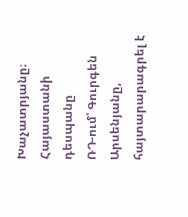Խաչատրյանը։
Հայաստանի դեսպանը
ՌԴ-ում՝ Գուրգեն Արսենյանը, հայտարարագրել է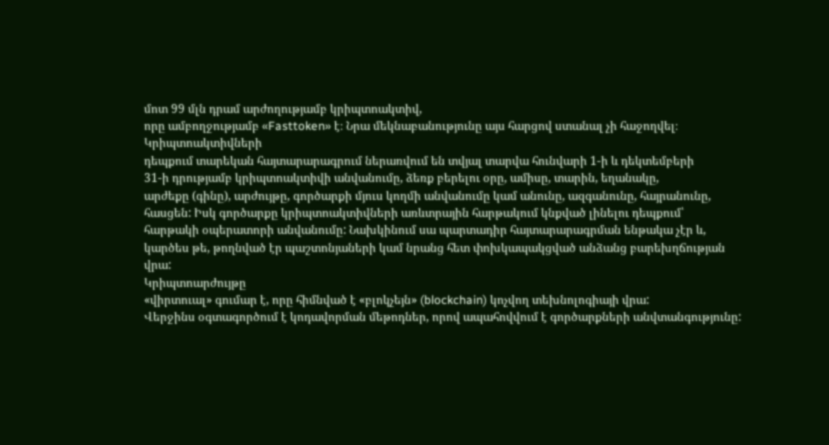մոտ 99 մլն դրամ արժողությամբ կրիպտոակտիվ,
որը ամբողջությամբ «Fasttoken» է։ Նրա մեկնաբանությունը այս հարցով ստանալ չի հաջողվել։
Կրիպտոակտիվների
դեպքում տարեկան հայտարարագրում ներառվում են տվյալ տարվա հունվարի 1-ի և դեկտեմբերի
31-ի դրությամբ կրիպտոակտիվի անվանումը, ձեռք բերելու օրը, ամիսը, տարին, եղանակը,
արժեքը (գինը), արժույթը, գործարքի մյուս կողմի անվանումը կամ անունը, ազգանունը, հայրանունը,
հասցեն: Իսկ գործարքը կրիպտոակտիվների առևտրային հարթակում կնքված լինելու դեպքում՝
հարթակի օպերատորի անվանումը: Նախկինում սա պարտադիր հայտարարագրման ենթակա չէր և,
կարծես թե, թողնված էր պաշտոնյաների կամ նրանց հետ փոխկապակցված անձանց բարեխղճության
վրա:
Կրիպտոարժույթը
«վիրտուալ» գումար է, որը հիմնված է «բլոկչեյն» (blockchain) կոչվող տեխնոլոգիայի վրա:
Վերջինս օգտագործում է կոդավորման մեթոդներ, որով ապահովվում է գործարքների անվտանգությունը: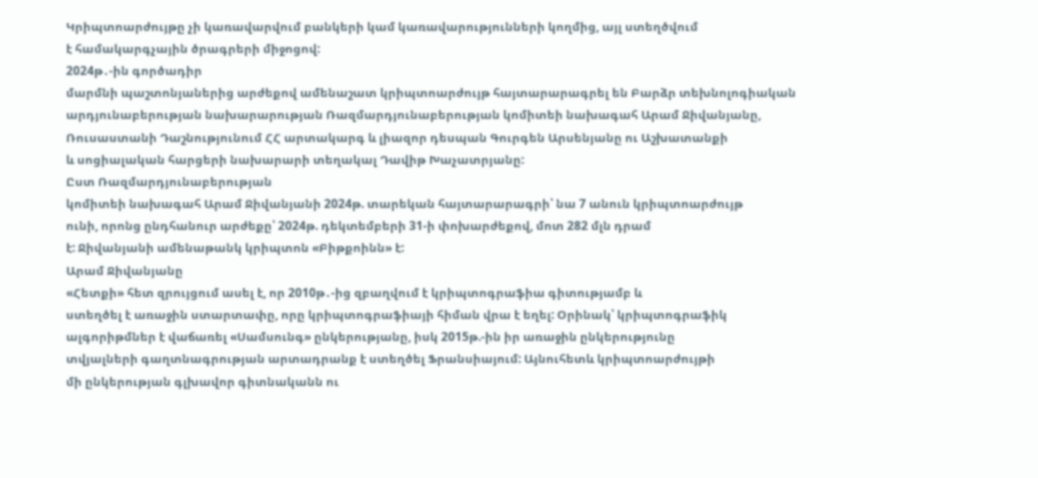Կրիպտոարժույթը չի կառավարվում բանկերի կամ կառավարությունների կողմից, այլ ստեղծվում
է համակարգչային ծրագրերի միջոցով:
2024թ․-ին գործադիր
մարմնի պաշտոնյաներից արժեքով ամենաշատ կրիպտոարժույթ հայտարարագրել են Բարձր տեխնոլոգիական
արդյունաբերության նախարարության Ռազմարդյունաբերության կոմիտեի նախագահ Արամ Ջիվանյանը,
Ռուսաստանի Դաշնությունում ՀՀ արտակարգ և լիազոր դեսպան Գուրգեն Արսենյանը ու Աշխատանքի
և սոցիալական հարցերի նախարարի տեղակալ Դավիթ Խաչատրյանը:
Ըստ Ռազմարդյունաբերության
կոմիտեի նախագահ Արամ Ջիվանյանի 2024թ. տարեկան հայտարարագրի՝ նա 7 անուն կրիպտոարժույթ
ունի, որոնց ընդհանուր արժեքը՝ 2024թ. դեկտեմբերի 31-ի փոխարժեքով, մոտ 282 մլն դրամ
է: Ջիվանյանի ամենաթանկ կրիպտոն «Բիթքոինն» է:
Արամ Ջիվանյանը
«Հետքի» հետ զրույցում ասել է, որ 2010թ․-ից զբաղվում է կրիպտոգրաֆիա գիտությամբ և
ստեղծել է առաջին ստարտափը, որը կրիպտոգրաֆիայի հիման վրա է եղել: Օրինակ՝ կրիպտոգրաֆիկ
ալգորիթմներ է վաճառել «Սամսունգ» ընկերությանը, իսկ 2015թ.-ին իր առաջին ընկերությունը
տվյալների գաղտնագրության արտադրանք է ստեղծել Ֆրանսիայում: Այնուհետև կրիպտոարժույթի
մի ընկերության գլխավոր գիտնականն ու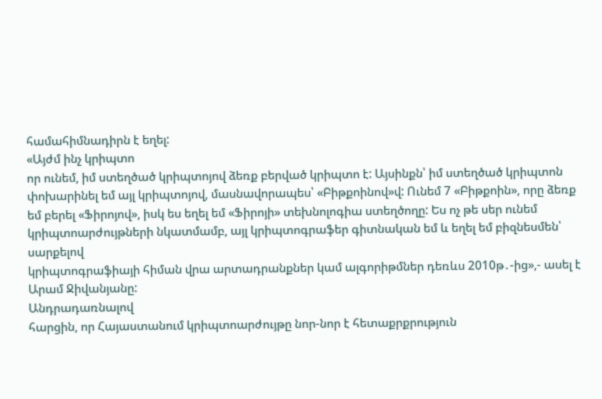համահիմնադիրն է եղել:
«Այժմ ինչ կրիպտո
որ ունեմ, իմ ստեղծած կրիպտոյով ձեռք բերված կրիպտո է: Այսինքն՝ իմ ստեղծած կրիպտոն
փոխարինել եմ այլ կրիպտոյով, մասնավորապես՝ «Բիթքոինով»վ: Ունեմ 7 «Բիթքոին», որը ձեռք
եմ բերել «Ֆիրոյով», իսկ ես եղել եմ «Ֆիրոյի» տեխնոլոգիա ստեղծողը: Ես ոչ թե սեր ունեմ
կրիպտոարժույթների նկատմամբ, այլ կրիպտոգրաֆեր գիտնական եմ և եղել եմ բիզնեսմեն՝ սարքելով
կրիպտոգրաֆիայի հիման վրա արտադրանքներ կամ ալգորիթմներ դեռևս 2010թ․-ից»,- ասել է
Արամ Ջիվանյանը:
Անդրադառնալով
հարցին, որ Հայաստանում կրիպտոարժույթը նոր-նոր է հետաքրքրություն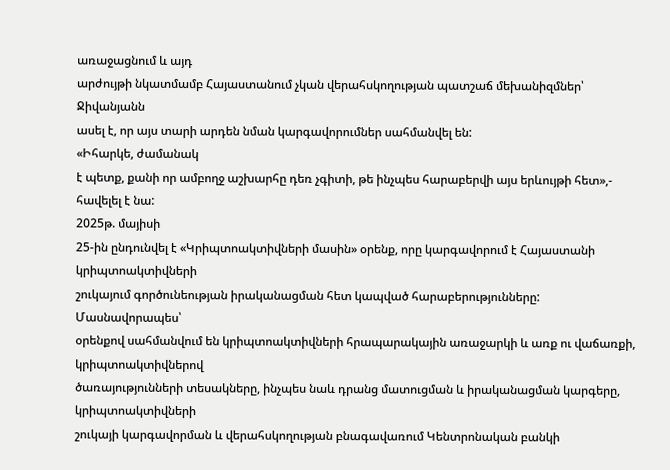առաջացնում և այդ
արժույթի նկատմամբ Հայաստանում չկան վերահսկողության պատշաճ մեխանիզմներ՝ Ջիվանյանն
ասել է, որ այս տարի արդեն նման կարգավորումներ սահմանվել են:
«Իհարկե, ժամանակ
է պետք, քանի որ ամբողջ աշխարհը դեռ չգիտի, թե ինչպես հարաբերվի այս երևույթի հետ»,-
հավելել է նա:
2025թ. մայիսի
25-ին ընդունվել է «Կրիպտոակտիվների մասին» օրենք, որը կարգավորում է Հայաստանի կրիպտոակտիվների
շուկայում գործունեության իրականացման հետ կապված հարաբերությունները: Մասնավորապես՝
օրենքով սահմանվում են կրիպտոակտիվների հրապարակային առաջարկի և առք ու վաճառքի, կրիպտոակտիվներով
ծառայությունների տեսակները, ինչպես նաև դրանց մատուցման և իրականացման կարգերը, կրիպտոակտիվների
շուկայի կարգավորման և վերահսկողության բնագավառում Կենտրոնական բանկի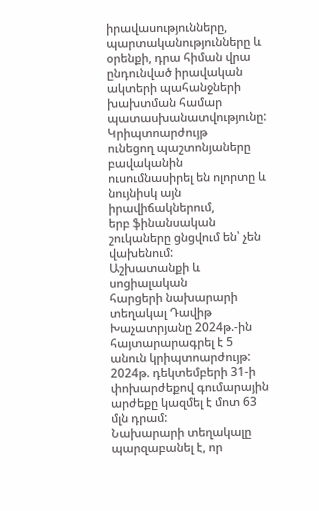իրավասությունները,
պարտականությունները և օրենքի, դրա հիման վրա ընդունված իրավական ակտերի պահանջների
խախտման համար պատասխանատվությունը:
Կրիպտոարժույթ
ունեցող պաշտոնյաները բավականին ուսումնասիրել են ոլորտը և նույնիսկ այն իրավիճակներում,
երբ ֆինանսական շուկաները ցնցվում են՝ չեն վախենում:
Աշխատանքի և սոցիալական
հարցերի նախարարի տեղակալ Դավիթ Խաչատրյանը 2024թ.-ին հայտարարագրել է 5 անուն կրիպտոարժույթ:
2024թ. դեկտեմբերի 31-ի փոխարժեքով գումարային արժեքը կազմել է մոտ 63 մլն դրամ:
Նախարարի տեղակալը
պարզաբանել է, որ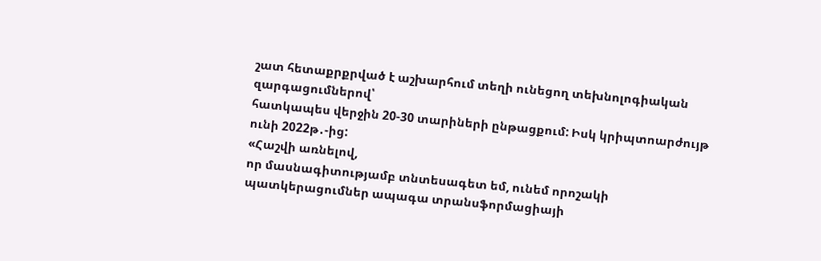շատ հետաքրքրված է աշխարհում տեղի ունեցող տեխնոլոգիական զարգացումներով՝
հատկապես վերջին 20-30 տարիների ընթացքում: Իսկ կրիպտոարժույթ ունի 2022թ․-ից:
«Հաշվի առնելով,
որ մասնագիտությամբ տնտեսագետ եմ, ունեմ որոշակի պատկերացումներ ապագա տրանսֆորմացիայի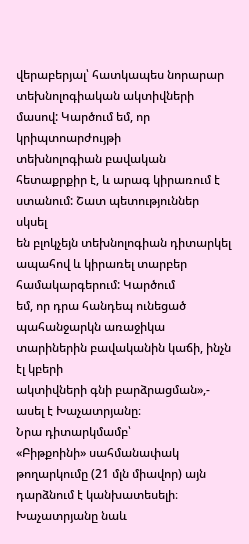վերաբերյալ՝ հատկապես նորարար տեխնոլոգիական ակտիվների մասով: Կարծում եմ, որ կրիպտոարժույթի
տեխնոլոգիան բավական հետաքրքիր է, և արագ կիրառում է ստանում: Շատ պետություններ սկսել
են բլոկչեյն տեխնոլոգիան դիտարկել ապահով և կիրառել տարբեր համակարգերում: Կարծում
եմ, որ դրա հանդեպ ունեցած պահանջարկն առաջիկա տարիներին բավականին կաճի, ինչն էլ կբերի
ակտիվների գնի բարձրացման»,- ասել է Խաչատրյանը։
Նրա դիտարկմամբ՝
«Բիթքոինի» սահմանափակ թողարկումը (21 մլն միավոր) այն դարձնում է կանխատեսելի։
Խաչատրյանը նաև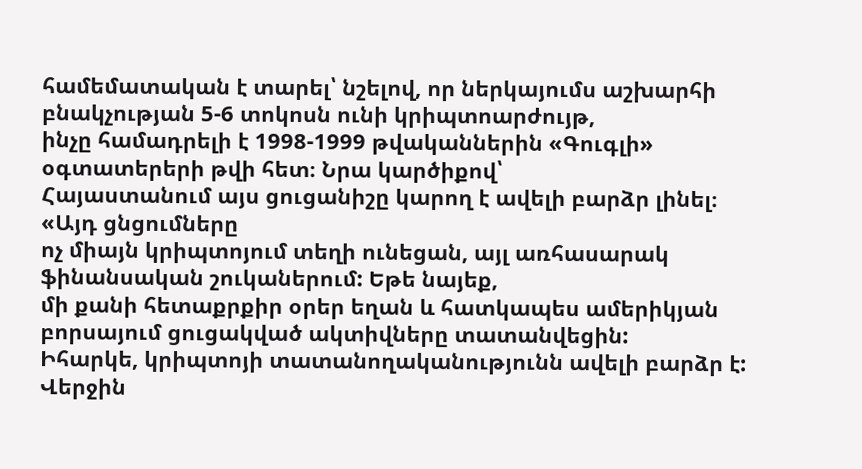համեմատական է տարել՝ նշելով, որ ներկայումս աշխարհի բնակչության 5-6 տոկոսն ունի կրիպտոարժույթ,
ինչը համադրելի է 1998-1999 թվականներին «Գուգլի» օգտատերերի թվի հետ։ Նրա կարծիքով՝
Հայաստանում այս ցուցանիշը կարող է ավելի բարձր լինել։
«Այդ ցնցումները
ոչ միայն կրիպտոյում տեղի ունեցան, այլ առհասարակ ֆինանսական շուկաներում: Եթե նայեք,
մի քանի հետաքրքիր օրեր եղան և հատկապես ամերիկյան բորսայում ցուցակված ակտիվները տատանվեցին:
Իհարկե, կրիպտոյի տատանողականությունն ավելի բարձր է: Վերջին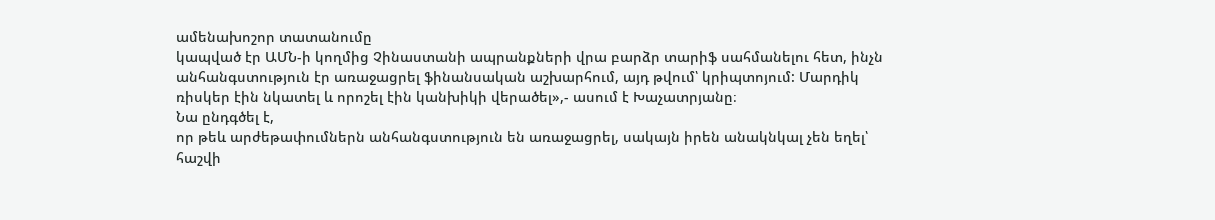ամենախոշոր տատանումը
կապված էր ԱՄՆ-ի կողմից Չինաստանի ապրանքների վրա բարձր տարիֆ սահմանելու հետ, ինչն
անհանգստություն էր առաջացրել ֆինանսական աշխարհում, այդ թվում՝ կրիպտոյում: Մարդիկ
ռիսկեր էին նկատել և որոշել էին կանխիկի վերածել»,- ասում է Խաչատրյանը։
Նա ընդգծել է,
որ թեև արժեթափումներն անհանգստություն են առաջացրել, սակայն իրեն անակնկալ չեն եղել՝
հաշվի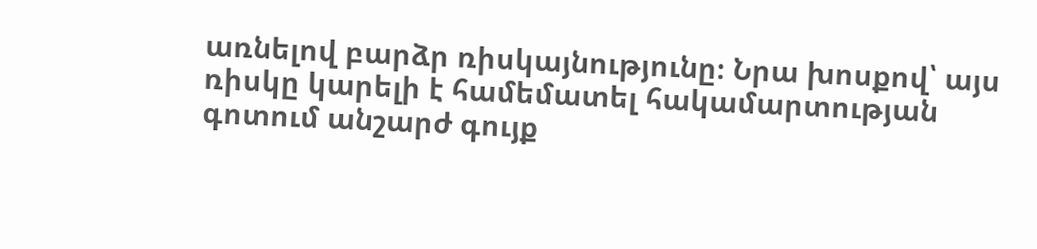առնելով բարձր ռիսկայնությունը։ Նրա խոսքով՝ այս ռիսկը կարելի է համեմատել հակամարտության
գոտում անշարժ գույք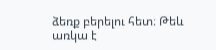ձեռք բերելու հետ։ Թեև առկա է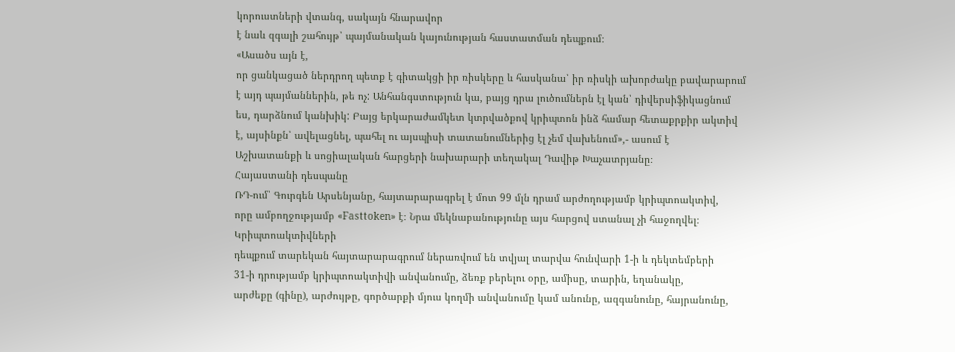կորուստների վտանգ, սակայն հնարավոր
է նաև զգալի շահույթ՝ պայմանական կայունության հաստատման դեպքում։
«Ասածս այն է,
որ ցանկացած ներդրող պետք է գիտակցի իր ռիսկերը և հասկանա՝ իր ռիսկի ախորժակը բավարարում
է այդ պայմաններին, թե ոչ: Անհանգստություն կա, բայց դրա լուծումներն էլ կան՝ դիվերսիֆիկացնում
ես, դարձնում կանխիկ: Բայց երկարաժամկետ կտրվածքով կրիպտոն ինձ համար հետաքրքիր ակտիվ
է, այսինքն՝ ավելացնել, պահել ու այսպիսի տատանումներից էլ չեմ վախենում»,- ասում է
Աշխատանքի և սոցիալական հարցերի նախարարի տեղակալ Դավիթ Խաչատրյանը։
Հայաստանի դեսպանը
ՌԴ-ում՝ Գուրգեն Արսենյանը, հայտարարագրել է մոտ 99 մլն դրամ արժողությամբ կրիպտոակտիվ,
որը ամբողջությամբ «Fasttoken» է։ Նրա մեկնաբանությունը այս հարցով ստանալ չի հաջողվել։
Կրիպտոակտիվների
դեպքում տարեկան հայտարարագրում ներառվում են տվյալ տարվա հունվարի 1-ի և դեկտեմբերի
31-ի դրությամբ կրիպտոակտիվի անվանումը, ձեռք բերելու օրը, ամիսը, տարին, եղանակը,
արժեքը (գինը), արժույթը, գործարքի մյուս կողմի անվանումը կամ անունը, ազգանունը, հայրանունը,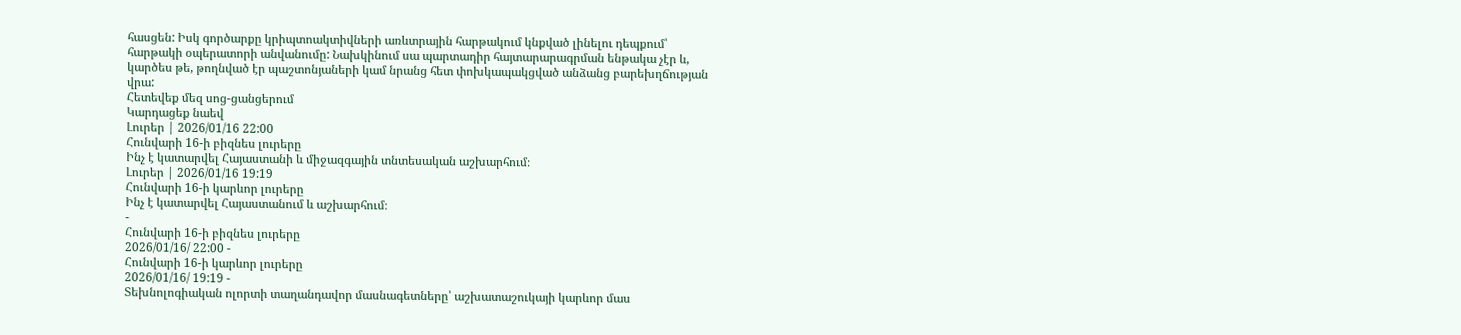հասցեն: Իսկ գործարքը կրիպտոակտիվների առևտրային հարթակում կնքված լինելու դեպքում՝
հարթակի օպերատորի անվանումը: Նախկինում սա պարտադիր հայտարարագրման ենթակա չէր և,
կարծես թե, թողնված էր պաշտոնյաների կամ նրանց հետ փոխկապակցված անձանց բարեխղճության
վրա:
Հետեվեք մեզ սոց-ցանցերում
Կարդացեք նաեվ
Լուրեր | 2026/01/16 22:00
Հունվարի 16-ի բիզնես լուրերը
Ինչ է կատարվել Հայաստանի և միջազգային տնտեսական աշխարհում։
Լուրեր | 2026/01/16 19:19
Հունվարի 16-ի կարևոր լուրերը
Ինչ է կատարվել Հայաստանում և աշխարհում։
-
Հունվարի 16-ի բիզնես լուրերը
2026/01/16/ 22:00 -
Հունվարի 16-ի կարևոր լուրերը
2026/01/16/ 19:19 -
Տեխնոլոգիական ոլորտի տաղանդավոր մասնագետները՝ աշխատաշուկայի կարևոր մաս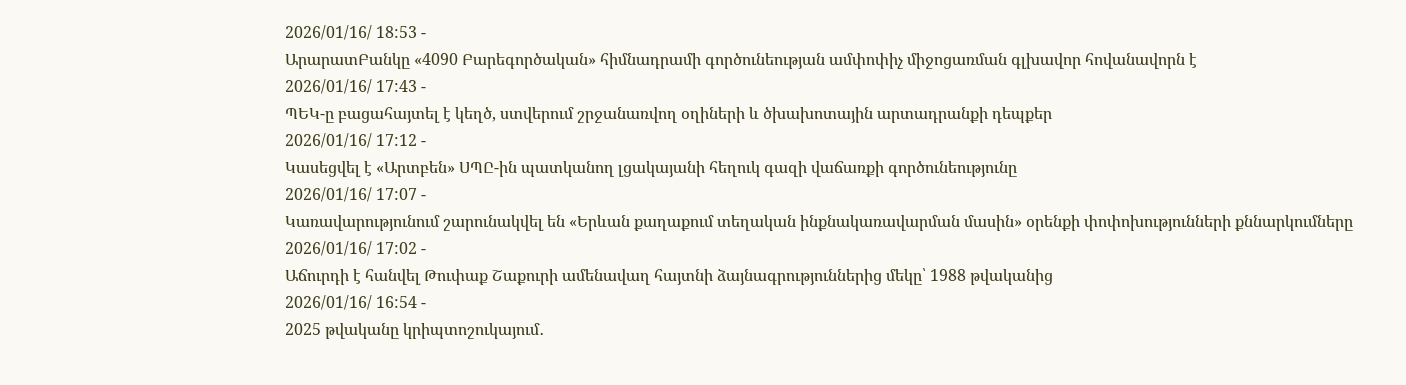2026/01/16/ 18:53 -
ԱրարատԲանկը «4090 Բարեգործական» հիմնադրամի գործունեության ամփոփիչ միջոցառման գլխավոր հովանավորն է
2026/01/16/ 17:43 -
ՊԵԿ-ը բացահայտել է կեղծ, ստվերում շրջանառվող օղիների և ծխախոտային արտադրանքի դեպքեր
2026/01/16/ 17:12 -
Կասեցվել է «Արտբեն» ՍՊԸ-ին պատկանող լցակայանի հեղուկ գազի վաճառքի գործունեությունը
2026/01/16/ 17:07 -
Կառավարությունում շարունակվել են «Երևան քաղաքում տեղական ինքնակառավարման մասին» օրենքի փոփոխությունների քննարկումները
2026/01/16/ 17:02 -
Աճուրդի է հանվել Թուփաք Շաքուրի ամենավաղ հայտնի ձայնագրություններից մեկը՝ 1988 թվականից
2026/01/16/ 16:54 -
2025 թվականը կրիպտոշուկայում․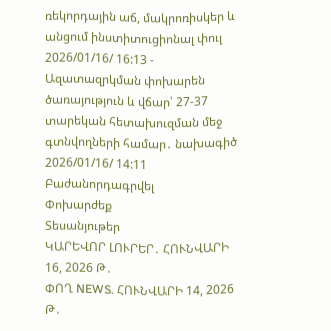ռեկորդային աճ, մակրոռիսկեր և անցում ինստիտուցիոնալ փուլ
2026/01/16/ 16:13 -
Ազատազրկման փոխարեն ծառայություն և վճար՝ 27-37 տարեկան հետախուզման մեջ գտնվողների համար․ նախագիծ
2026/01/16/ 14:11
Բաժանորդագրվել
Փոխարժեք
Տեսանյութեր
ԿԱՐԵՎՈՐ ԼՈՒՐԵՐ․ ՀՈՒՆՎԱՐԻ 16, 2026 Թ․
ՓՈՂ NEWS. ՀՈՒՆՎԱՐԻ 14, 2026 Թ․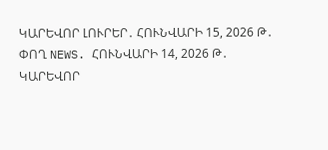ԿԱՐԵՎՈՐ ԼՈՒՐԵՐ․ ՀՈՒՆՎԱՐԻ 15, 2026 Թ․
ՓՈՂ NEWS. ՀՈՒՆՎԱՐԻ 14, 2026 Թ․
ԿԱՐԵՎՈՐ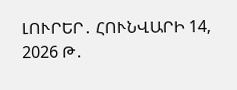ԼՈՒՐԵՐ․ ՀՈՒՆՎԱՐԻ 14, 2026 Թ․